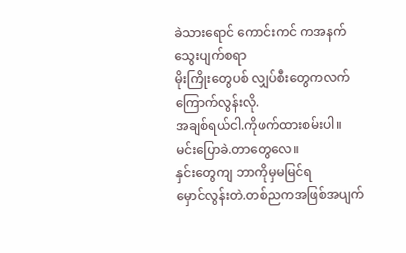ခဲသားရောင် ကောင်းကင် ကအနက်
သွေးပျက်စရာ
မိုးကြိုးတွေပစ် လျှပ်စီးတွေကလက်
ကြောက်လွန်းလို.
အချစ်ရယ်ငါ.ကိုဖက်ထားစမ်းပါ။
မင်းပြောခဲ.တာတွေလေ။
နှင်းတွေကျ ဘာကိုမှမမြင်ရ
မှောင်လွန်းတဲ.တစ်ညကအဖြစ်အပျက်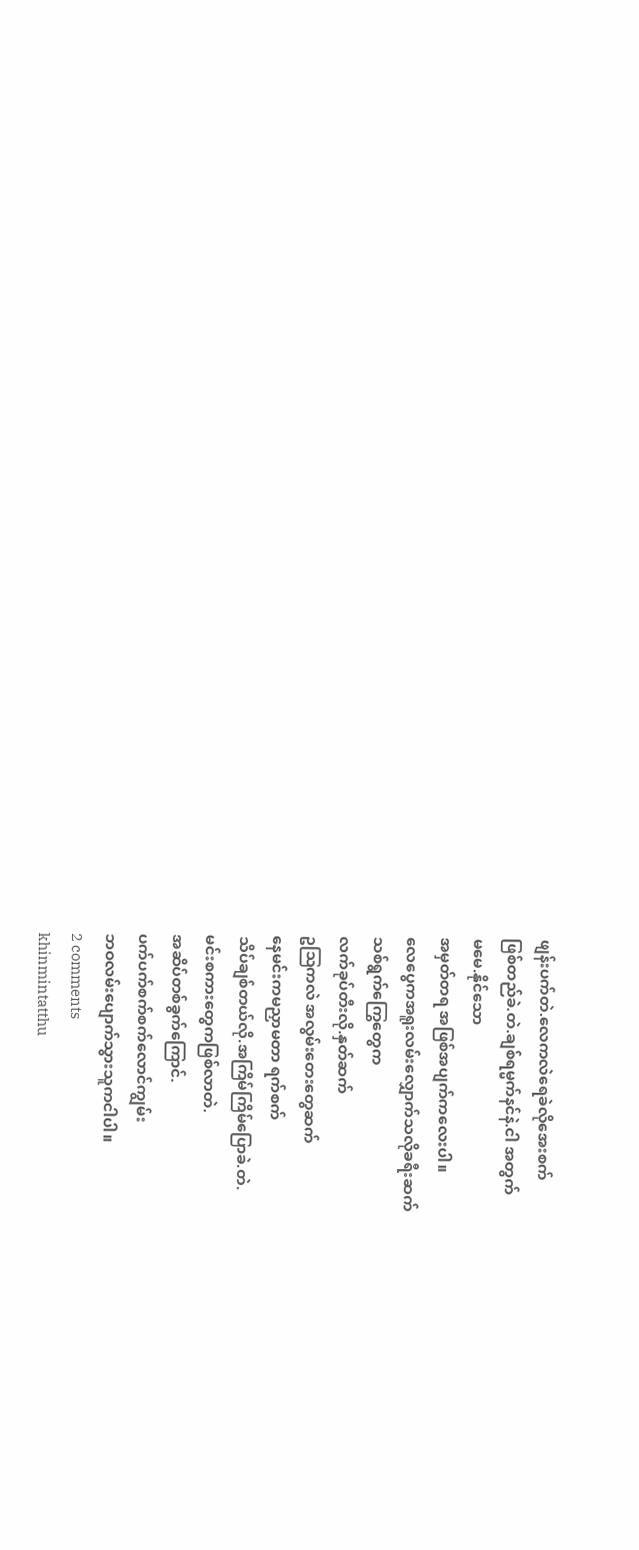ဖျန်းပက်တဲ.လေကလဲရေခဲလိုအေးစက်
ဖြစ်တည်ခဲ.တဲ.ချစ်ရမ္မက်နင်နဲ.ငါ အတွက်
မမေ.နိုင်သော
အမှတ်တရ အဖြစ်အပျက်ကလေးပါ။
လေပွေကအရူးလမ်းလျှောက်သလိုခရီးဆက်
သစ်ရွက်ကြွေတွေက
လက်ခုပ်တီးလို.နှတ်ဆက်
ဥဩကလဲ အလွမ်းတေးတွေဆက်
နေမင်းကမညှာမတာ ရက်စက်
သိပ်ချစ်တယ်လို.အကြိမ်ကြိမ်ပြောခဲ.တဲ.
မင်းစကားတွေကဖြစ်လာတဲ.
အဆိပ်တစ်ခွက်ကြောင်.
ပက်ပက်စက်စက်လောင်ကျွမ်း
ဘဝလမ်းပျောက်သွားသူကငါပါ။
2 comments
khinmintatthu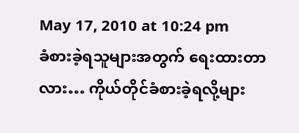May 17, 2010 at 10:24 pm
ခံစားခဲ့ရသူများအတွက် ရေးထားတာလား… ကိုယ်တိုင်ခံစားခဲ့ရလို့များ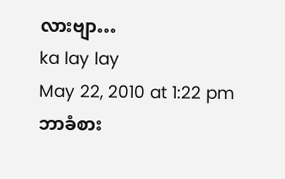လားဗျာ…
ka lay lay
May 22, 2010 at 1:22 pm
ဘာခံစား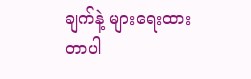ချက်နဲ့ များရေးထားတာပါ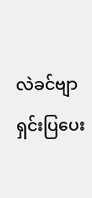လဲခင်ဗျာ
ရှင်းပြပေး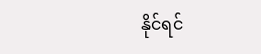နိုင်ရင်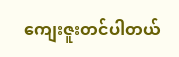ကျေးဇူးတင်ပါတယ်